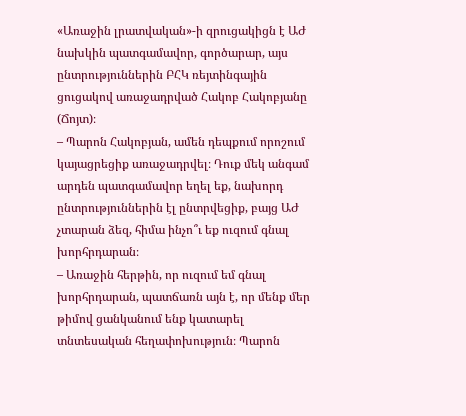«Առաջին լրատվական»-ի զրուցակիցն է ԱԺ նախկին պատգամավոր, գործարար, այս ընտրություններին ԲՀԿ ռեյտինգային ցուցակով առաջադրված Հակոբ Հակոբյանը (Ճոյտ)։
– Պարոն Հակոբյան, ամեն դեպքում որոշում կայացրեցիք առաջադրվել։ Դուք մեկ անգամ արդեն պատգամավոր եղել եք, նախորդ ընտրություններին էլ ընտրվեցիք, բայց ԱԺ չտարան ձեզ, հիմա ինչո՞ւ եք ուզում գնալ խորհրդարան։
– Առաջին հերթին, որ ուզում եմ գնալ խորհրդարան, պատճառն այն է, որ մենք մեր թիմով ցանկանում ենք կատարել տնտեսական հեղափոխություն։ Պարոն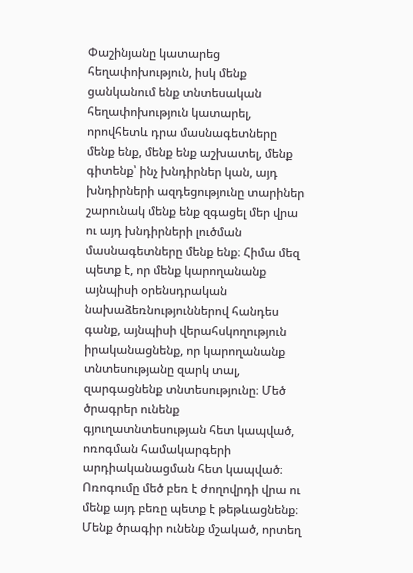Փաշինյանը կատարեց հեղափոխություն, իսկ մենք ցանկանում ենք տնտեսական հեղափոխություն կատարել, որովհետև դրա մասնագետները մենք ենք, մենք ենք աշխատել, մենք գիտենք՝ ինչ խնդիրներ կան, այդ խնդիրների ազդեցությունը տարիներ շարունակ մենք ենք զգացել մեր վրա ու այդ խնդիրների լուծման մասնագետները մենք ենք։ Հիմա մեզ պետք է, որ մենք կարողանանք այնպիսի օրենսդրական նախաձեռնություններով հանդես գանք, այնպիսի վերահսկողություն իրականացնենք, որ կարողանանք տնտեսությանը զարկ տալ, զարգացնենք տնտեսությունը։ Մեծ ծրագրեր ունենք գյուղատնտեսության հետ կապված, ոռոգման համակարգերի արդիականացման հետ կապված։ Ոռոգումը մեծ բեռ է ժողովրդի վրա ու մենք այդ բեռը պետք է թեթևացնենք։ Մենք ծրագիր ունենք մշակած, որտեղ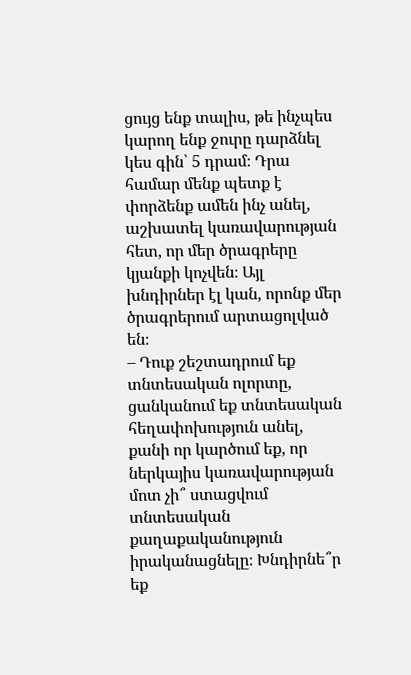ցույց ենք տալիս, թե ինչպես կարող ենք ջուրը դարձնել կես գին՝ 5 դրամ։ Դրա համար մենք պետք է փորձենք ամեն ինչ անել, աշխատել կառավարության հետ, որ մեր ծրագրերը կյանքի կոչվեն։ Այլ խնդիրներ էլ կան, որոնք մեր ծրագրերում արտացոլված են։
– Դուք շեշտադրում եք տնտեսական ոլորտը, ցանկանում եք տնտեսական հեղափոխություն անել, քանի որ կարծում եք, որ ներկայիս կառավարության մոտ չի՞ ստացվում տնտեսական քաղաքականություն իրականացնելը։ Խնդիրնե՞ր եք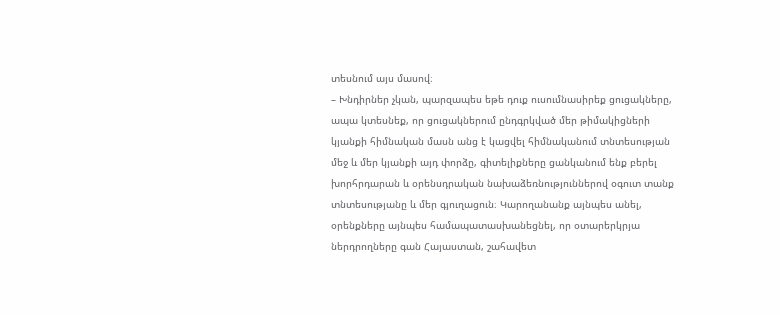տեսնում այս մասով։
– Խնդիրներ չկան, պարզապես եթե դուք ուսումնասիրեք ցուցակները, ապա կտեսնեք, որ ցուցակներում ընդգրկված մեր թիմակիցների կյանքի հիմնական մասն անց է կացվել հիմնականում տնտեսության մեջ և մեր կյանքի այդ փորձը, գիտելիքները ցանկանում ենք բերել խորհրդարան և օրենսդրական նախաձեռնություններով օգուտ տանք տնտեսությանը և մեր գյուղացուն։ Կարողանանք այնպես անել, օրենքները այնպես համապատասխանեցնել, որ օտարերկրյա ներդրողները գան Հայաստան, շահավետ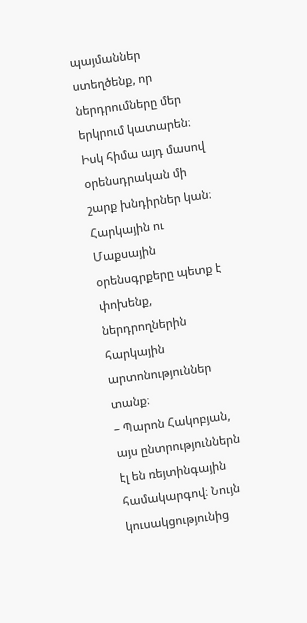պայմաններ ստեղծենք, որ ներդրումները մեր երկրում կատարեն։ Իսկ հիմա այդ մասով օրենսդրական մի շարք խնդիրներ կան։ Հարկային ու Մաքսային օրենսգրքերը պետք է փոխենք, ներդրողներին հարկային արտոնություններ տանք։
– Պարոն Հակոբյան, այս ընտրություններն էլ են ռեյտինգային համակարգով։ Նույն կուսակցությունից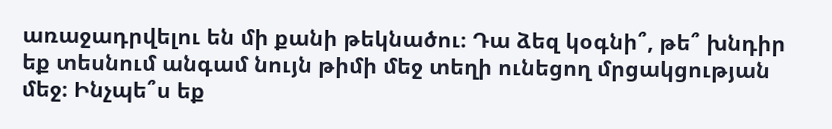առաջադրվելու են մի քանի թեկնածու։ Դա ձեզ կօգնի՞, թե՞ խնդիր եք տեսնում անգամ նույն թիմի մեջ տեղի ունեցող մրցակցության մեջ։ Ինչպե՞ս եք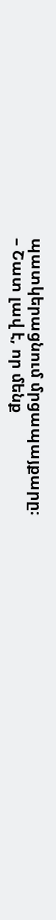պատկերացնում մրցապայքարը։
– Շատ լավ է, որ մենք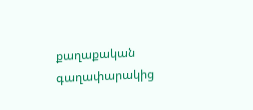քաղաքական գաղափարակից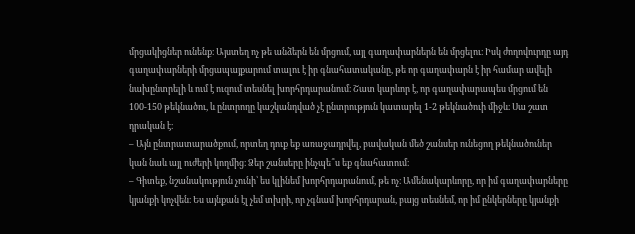մրցակիցներ ունենք։ Այստեղ ոչ թե անձերն են մրցում, այլ գաղափարներն են մրցելու։ Իսկ ժողովուրդը այդ գաղափարների մրցապայքարում տալու է իր գնահատականը, թե որ գաղափարն է իր համար ավելի նախընտրելի և ում է ուզում տեսնել խորհրդարանում։ Շատ կարևոր է, որ գաղափարապես մրցում են 100-150 թեկնածու, և ընտրողը կաշկանդված չէ ընտրություն կատարել 1-2 թեկնածուի միջև։ Սա շատ դրական է։
– Այն ընտրատարածքում, որտեղ դուք եք առաջադրվել, բավական մեծ շանսեր ունեցող թեկնածուներ կան նաև այլ ուժերի կողմից։ Ձեր շանսերը ինչպե՞ս եք գնահատում։
– Գիտեք, նշանակություն չունի՝ ես կլինեմ խորհրդարանում, թե ոչ։ Ամենակարևորը, որ իմ գաղափարները կյանքի կոչվեն։ Ես այնքան էլ չեմ տխրի, որ չգնամ խորհրդարան, բայց տեսնեմ, որ իմ ընկերները կյանքի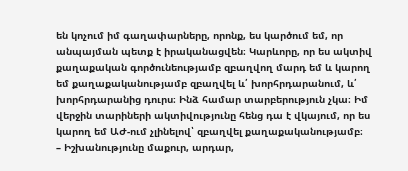են կոչում իմ գաղափարները, որոնք, ես կարծում եմ, որ անպայման պետք է իրականացվեն։ Կարևորը, որ ես ակտիվ քաղաքական գործունեությամբ զբաղվող մարդ եմ և կարող եմ քաղաքականությամբ զբաղվել և՛ խորհրդարանում, և՛ խորհրդարանից դուրս։ Ինձ համար տարբերություն չկա։ Իմ վերջին տարիների ակտիվությունը հենց դա է վկայում, որ ես կարող եմ ԱԺ-ում չլինելով՝ զբաղվել քաղաքականությամբ։
– Իշխանությունը մաքուր, արդար,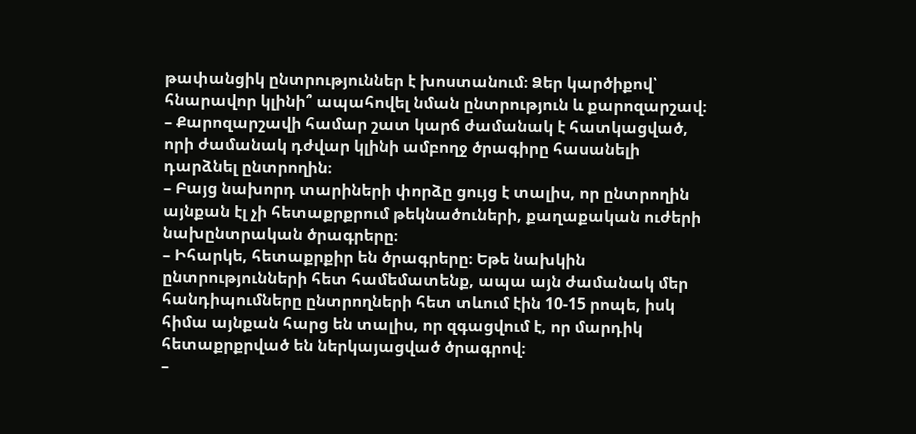թափանցիկ ընտրություններ է խոստանում։ Ձեր կարծիքով՝ հնարավոր կլինի՞ ապահովել նման ընտրություն և քարոզարշավ։
– Քարոզարշավի համար շատ կարճ ժամանակ է հատկացված, որի ժամանակ դժվար կլինի ամբողջ ծրագիրը հասանելի դարձնել ընտրողին։
– Բայց նախորդ տարիների փորձը ցույց է տալիս, որ ընտրողին այնքան էլ չի հետաքրքրում թեկնածուների, քաղաքական ուժերի նախընտրական ծրագրերը։
– Իհարկե, հետաքրքիր են ծրագրերը։ Եթե նախկին ընտրությունների հետ համեմատենք, ապա այն ժամանակ մեր հանդիպումները ընտրողների հետ տևում էին 10-15 րոպե, իսկ հիմա այնքան հարց են տալիս, որ զգացվում է, որ մարդիկ հետաքրքրված են ներկայացված ծրագրով։
–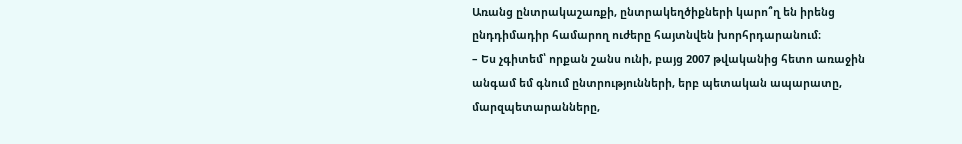Առանց ընտրակաշառքի, ընտրակեղծիքների կարո՞ղ են իրենց ընդդիմադիր համարող ուժերը հայտնվեն խորհրդարանում։
– Ես չգիտեմ՝ որքան շանս ունի, բայց 2007 թվականից հետո առաջին անգամ եմ գնում ընտրությունների, երբ պետական ապարատը, մարզպետարանները,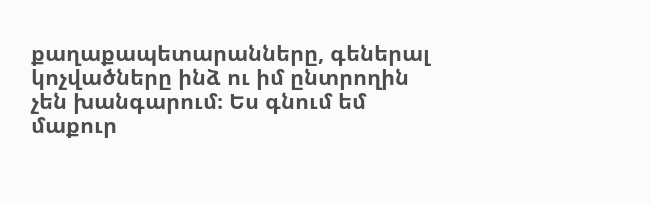քաղաքապետարանները, գեներալ կոչվածները ինձ ու իմ ընտրողին չեն խանգարում։ Ես գնում եմ մաքուր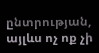ընտրության, այլևս ոչ ոք չի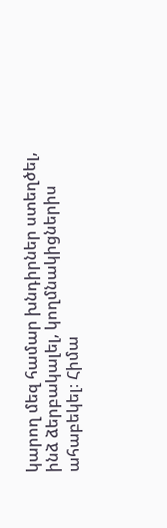կարող մեզ համար խնդիրներ ստեղծել, ինձ ձերբակալել, կողմնակիցներիս ահաբեկել։ Հիմա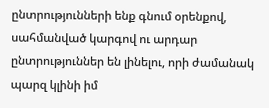ընտրությունների ենք գնում օրենքով, սահմանված կարգով ու արդար ընտրություններ են լինելու, որի ժամանակ պարզ կլինի իմ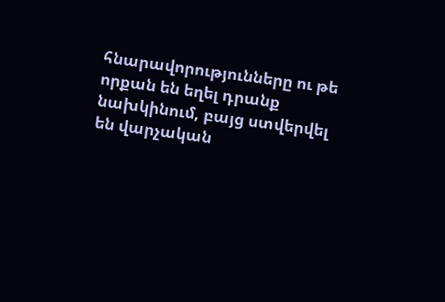հնարավորությունները ու թե որքան են եղել դրանք նախկինում, բայց ստվերվել են վարչական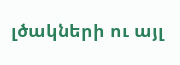լծակների ու այլ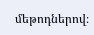մեթոդներով։